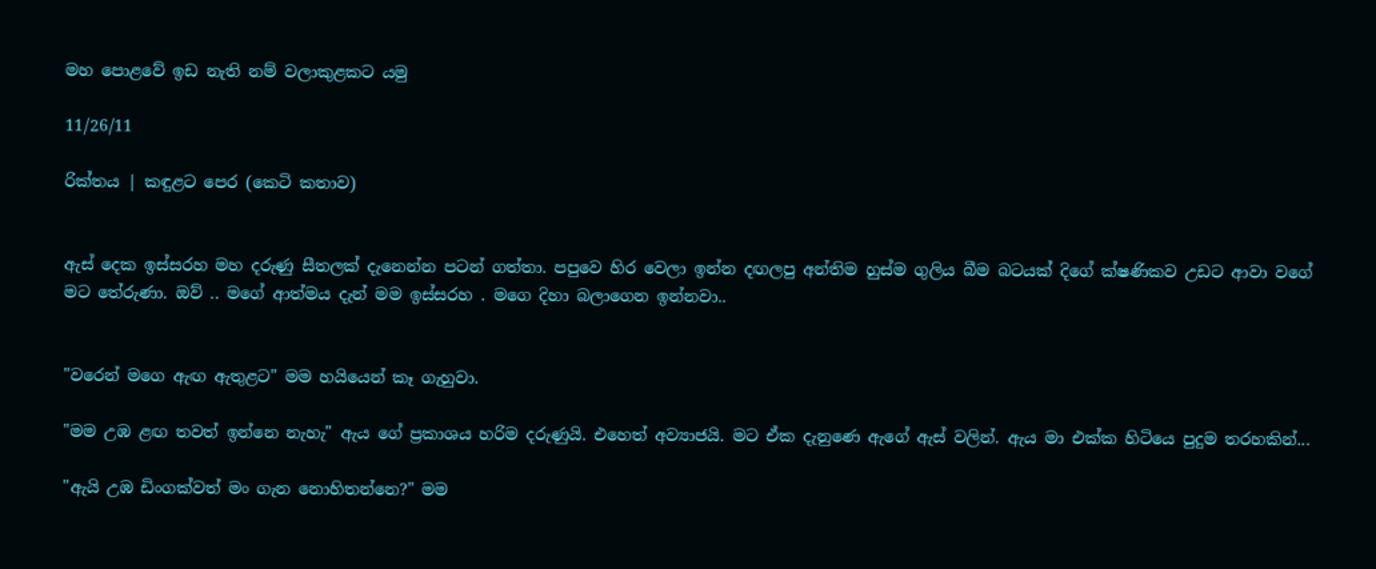මහ පොළවේ ඉඩ නැති නම් වලාකුළකට යමු

11/26/11

රික්තය | කඳුළට පෙර (කෙටි කතාව)


ඇස් දෙක ඉස්සරහ මහ දරුණු සීතලක් දැනෙන්න පටන් ගත්තා. පපුවෙ හිර වෙලා ඉන්න දඟලපු අන්තිම හුස්ම ගුලිය බීම බටයක් දිගේ ක්ෂණිකව උඩට ආවා වගේ මට තේරුණා. ඔව් .. මගේ ආත්මය දැන් මම ඉස්සරහ . මගෙ දිහා බලාගෙන ඉන්නවා..


"වරෙන් මගෙ ඇඟ ඇතුළට" මම හයියෙන් කෑ ගැහුවා.

"මම උඹ ළඟ තවත් ඉන්නෙ නැහැ" ඇය ගේ ප්‍රකාශය හරිම දරුණුයි. එහෙත් අව්‍යාජයි. මට ඒක දැනුණෙ ඇගේ ඇස් වලින්. ඇය මා එක්ක හිටියෙ පුදුම තරහකින්...

"ඇයි උඹ ඩිංගක්වත් මං ගැන නොහිතන්නෙ?" මම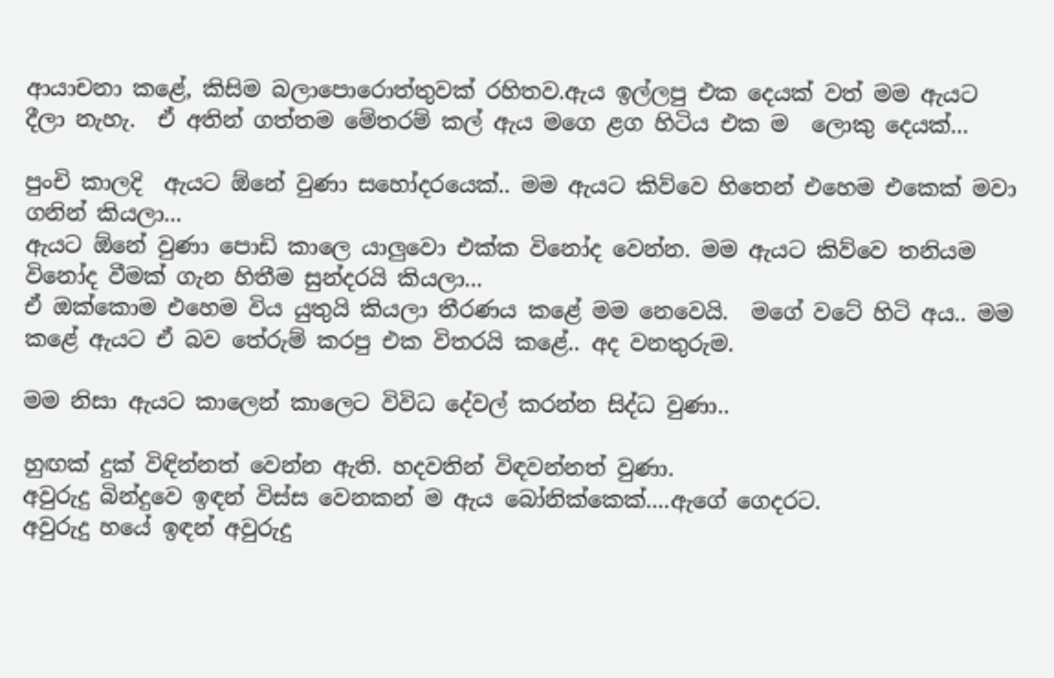ආයාචනා කළේ, කිසිම බලාපොරොත්තුවක් රහිතව.ඇය ඉල්ලපු එක දෙයක් වත් මම ඇයට දීලා නැහැ.  ඒ අතින් ගත්තම මේතරම් කල් ඇය මගෙ ළග හිටිය එක ම  ලොකු දෙයක්...

පුංචි කාලදි  ඇයට ඕනේ වුණා සහෝදරයෙක්.. මම ඇයට කිව්වෙ හිතෙන් එහෙම එකෙක් මවා ගනින් කියලා...
ඇයට ඕනේ වුණා පොඩි කාලෙ යාලුවො එක්ක විනෝද වෙන්න. මම ඇයට කිව්වෙ තනියම විනෝද වීමක් ගැන හිතීම සුන්දරයි කියලා...
ඒ ඔක්කොම එහෙම විය යුතුයි කියලා තීරණය කළේ මම නෙවෙයි.  මගේ වටේ හිටි අය.. මම කළේ ඇයට ඒ බව තේරුම් කරපු එක විතරයි කළේ.. අද වනතුරුම.

මම නිසා ඇයට කාලෙන් කාලෙට විවිධ දේවල් කරන්න සිද්ධ වුණා..

හුඟක් දුක් විඳින්නත් වෙන්න ඇති. හදවතින් විඳවන්නත් වුණා.
අවුරුදු බින්දුවෙ ඉඳන් විස්ස වෙනකන් ම ඇය බෝනික්කෙක්....ඇගේ ගෙදරට.
අවුරුදු හයේ ඉඳන් අවුරුදු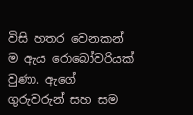විසි හතර වෙනකන් ම ඇය රොබෝවරියක් වුණා. ඇගේ ගුරුවරුන් සහ සම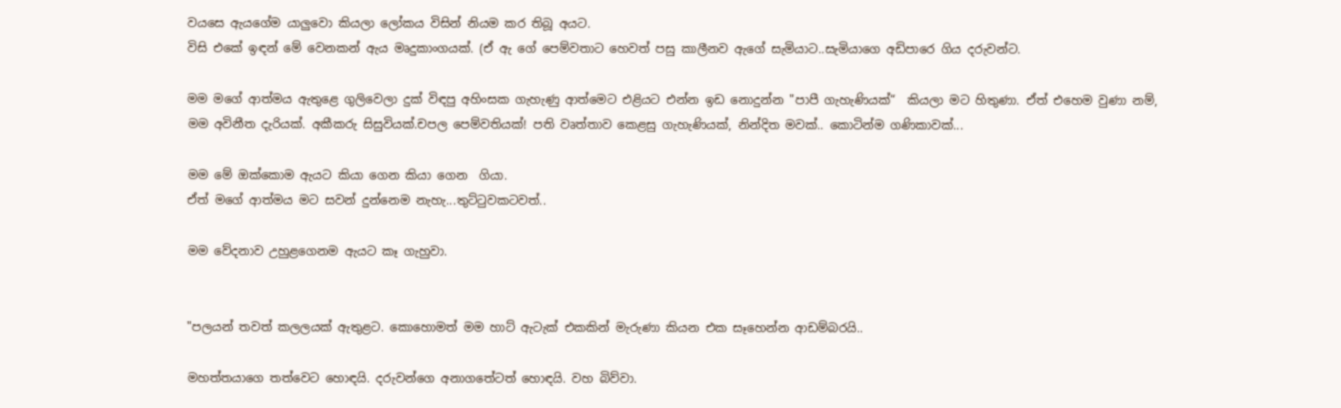වයසෙ ඇයගේම යාලුවො කියලා ලෝකය විසින් නියම කර තිබූ අයට.
විසි එකේ ඉඳන් මේ වෙනකන් ඇය මෘදුකාංගයක්. (ඒ ඇ ගේ පෙම්වතාට හෙවත් පසු කාලීනව ඇගේ සැමියාට..සැමියාගෙ අඩිපාරෙ ගිය දරුවන්ට.

මම මගේ ආත්මය ඇතුළෙ ගුලිවෙලා දුක් විඳපු අහිංසක ගැහැණු ආත්මෙට එළියට එන්න ඉඩ නොදුන්න "පාපී ගැහැණියක්“  කියලා මට හිතුණා. ඒත් එහෙම වුණා නම්,
මම අවිනීත දැරියක්. අකීකරු සිසුවියක්.චපල පෙම්වතියක්! පති වෘත්තාව කෙළසු ගැහැණියක්, නින්දිත මවක්.. කොටින්ම ගණිකාවක්...

මම මේ ඔක්කොම ඇයට කියා ගෙන කියා ගෙන  ගියා.
ඒත් මගේ ආත්මය මට සවන් දුන්නෙම නැහැ...තුට්ටුවකටවත්..

මම වේදනාව උහුළගෙනම ඇයට කෑ ගැහුවා.


"පලයන් තවත් කලලයක් ඇතුළට. කොහොමත් මම හාට් ඇටැක් එකකින් මැරුණා කියන එක සෑහෙන්න ආඩම්බරයි..

මහත්තයාගෙ තත්වෙට හොඳයි. දරුවන්ගෙ අනාගතේටත් හොඳයි. වහ බිව්වා.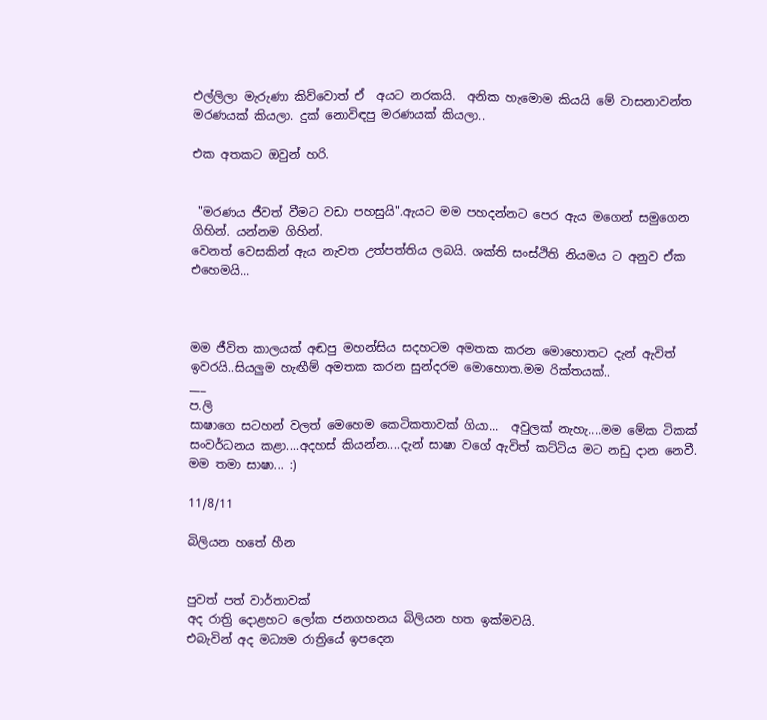එල්ලිලා මැරුණා කිව්වොත් ඒ  අයට නරකයි.  අනික හැමොම කියයි මේ වාසනාවන්ත මරණයක් කියලා. දුක් නොවිඳපු මරණයක් කියලා..

එක අතකට ඔවුන් හරි.


 "මරණය ජීවත් වීමට වඩා පහසුයි".ඇයට මම පහදන්නට පෙර ඇය මගෙන් සමුගෙන ගිහින්. යන්නම ගිහින්.
වෙනත් වෙසකින් ඇය නැවත උත්පත්තිය ලබයි. ශක්ති සංස්ථිති නියමය ට අනුව ඒක එහෙමයි...



මම ජීවිත කාලයක් අඬපු මහන්සිය සදහටම අමතක කරන මොහොතට දැන් ඇවිත් ඉවරයි..සියලුම හැඟීම් අමතක කරන සුන්දරම මොහොත.මම රික්තයක්..
___
ප.ලි
සාෂාගෙ සටහන් වලත් මෙහෙම කෙටිකතාවක් ගියා...  අවුලක් නැහැ....මම මේක ටිකක් සංවර්ධනය කළා....අදහස් කියන්න....දැන් සාෂා වගේ ඇවිත් කට්ටිය මට නඩු දාන නෙවී. මම තමා සාෂා... :)

11/8/11

බිලියන හතේ හීන


පුවත් පත් වාර්තාවක්
අද රාත්‍රි දොළහට ලෝක ජනගහනය බිලියන හත ඉක්මවයි.
එබැවින් අද මධ්‍යම රාත්‍රියේ ඉපදෙන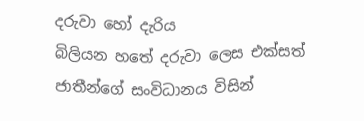දරුවා හෝ දැරිය
බිලියන හතේ දරුවා ලෙස එක්සත් ජාතීන්ගේ සංවිධානය විසින්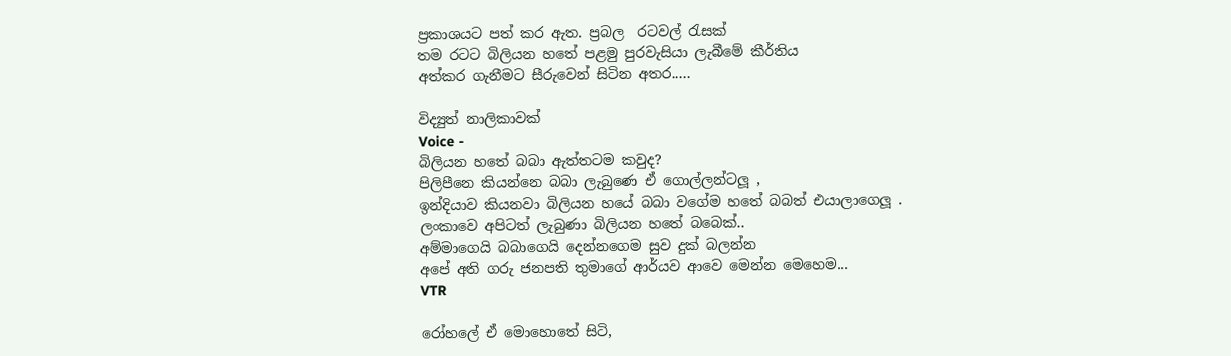ප්‍රකාශයට පත් කර ඇත. ප්‍රබල  රටවල් රැසක්
තම රටට බිලියන හතේ පළමු පුරවැසියා ලැබීමේ කීර්තිය
අත්කර ගැනීමට සීරුවෙන් සිටින අතර.....

විද්‍යුත් නාලිකාවක්
Voice -
බිලියන හතේ බබා ඇත්තටම කවුද?
පිලිපීනෙ කියන්නෙ බබා ලැබුණෙ ඒ ගොල්ලන්ටලූ ,
ඉන්දියාව කියනවා බිලියන හයේ බබා වගේම හතේ බබත් එයාලාගෙලූ .
ලංකාවෙ අපිටත් ලැබුණා බිලියන හතේ බබෙක්..
අම්මාගෙයි බබාගෙයි දෙන්නගෙම සුව දුක් බලන්න
අපේ අති ගරු ජනපති තුමාගේ ආර්යව ආවෙ මෙන්න මෙහෙම...
VTR

රෝහලේ ඒ මොහොතේ සිටි,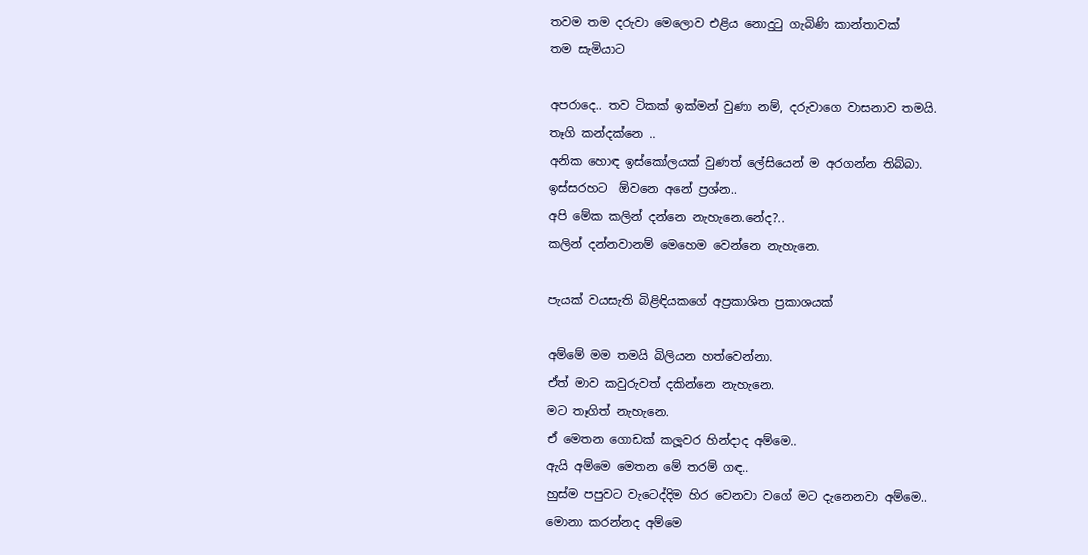තවම තම දරුවා මෙලොව එළිය නොදුටු ගැබිණි කාන්තාවක්
තම සැමියාට

අපරාදෙ.. තව ටිකක් ඉක්මන් වුණා නම්, දරුවාගෙ වාසනාව තමයි.
තෑගි කන්දක්නෙ ..
අනික හොඳ ඉස්කෝලයක් වුණත් ලේසියෙන් ම අරගන්න තිබ්බා.
ඉස්සරහට  ඕවනෙ අනේ ප්‍රශ්න..
අපි මේක කලින් දන්නෙ නැහැනෙ.නේද?..
කලින් දන්නවානම් මෙහෙම වෙන්නෙ නැහැනෙ.

පැයක් වයසැති බිළිඳියකගේ අප්‍රකාශිත ප්‍රකාශයක්

අම්මේ මම තමයි බිලියන හත්වෙන්නා.
ඒත් මාව කවුරුවත් දකින්නෙ නැහැනෙ.
මට තෑගිත් නැහැනෙ.
ඒ මෙතන ගොඩක් කලූවර හින්දාද අම්මෙ..
ඇයි අම්මෙ මෙතන මේ තරම් ගඳ..
හුස්ම පපුවට වැටෙද්දිම හිර වෙනවා වගේ මට දැනෙනවා අම්මෙ..
මොනා කරන්නද අම්මෙ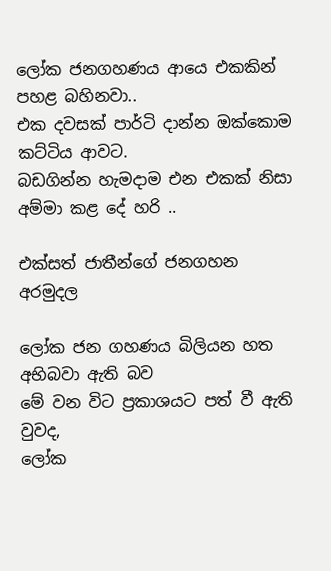ලෝක ජනගහණය ආයෙ එකකින් පහළ බහිනවා..
එක දවසක් පාර්ටි දාන්න ඔක්කොම කට්ටිය ආවට.
බඩගින්න හැමදාම එන එකක් නිසා අම්මා කළ දේ හරි ..

එක්සත් ජාතීන්ගේ ජනගහන අරමුදල

ලෝක ජන ගහණය බිලියන හත  අභිබවා ඇති බව
මේ වන විට ප්‍රකාශයට පත් වී ඇති වුවද,
ලෝක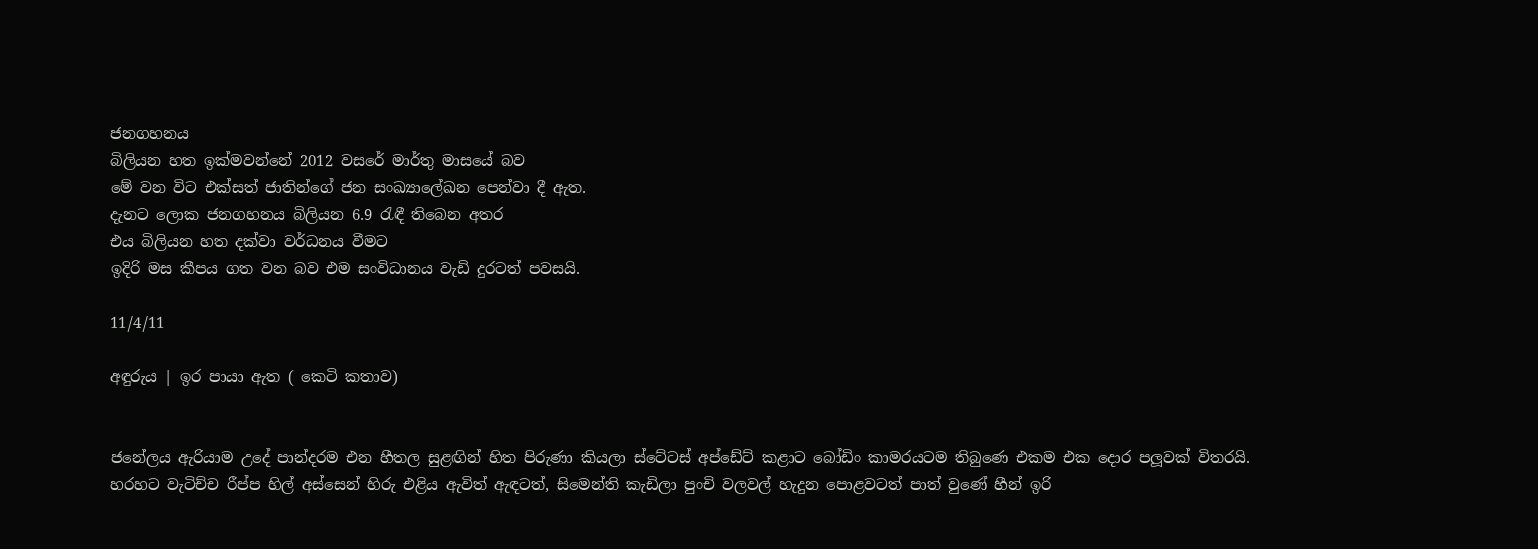ජනගහනය
බිලියන හත ඉක්මවන්නේ 2012 වසරේ මාර්තු මාසයේ බව
මේ වන විට එක්සත් ජාතින්ගේ ජන සංඛ්‍යාලේඛන පෙන්වා දී ඇත.
දැනට ලොක ජනගහනය බිලියන 6.9 රැඳී තිබෙන අතර
එය බිලියන හත දක්වා වර්ධනය වීමට
ඉදිරි මස කීපය ගත වන බව එම සංවිධානය වැඩි දුරටත් පවසයි.

11/4/11

අඳුරුය | ඉර පායා ඇත ( කෙටි කතාව)


ජනේලය ඇරියාම උදේ පාන්දරම එන හීතල සුළඟින් හිත පිරුණා කියලා ස්ටේටස් අප්ඩේට් කළාට බෝඩිං කාමරයටම තිබුණෙ එකම එක දොර පලූවක් විතරයි. හරහට වැටිච්ච රීප්ප හිල් අස්සෙන් හිරු එළිය ඇවිත් ඇඳටත්, සිමෙන්ති කැඩිලා පුංචි වලවල් හැදුන පොළවටත් පාත් වුණේ හීන් ඉරි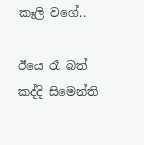කෑලි වගේ..

ඊයෙ රෑ බත් කද්දි සිමෙන්ති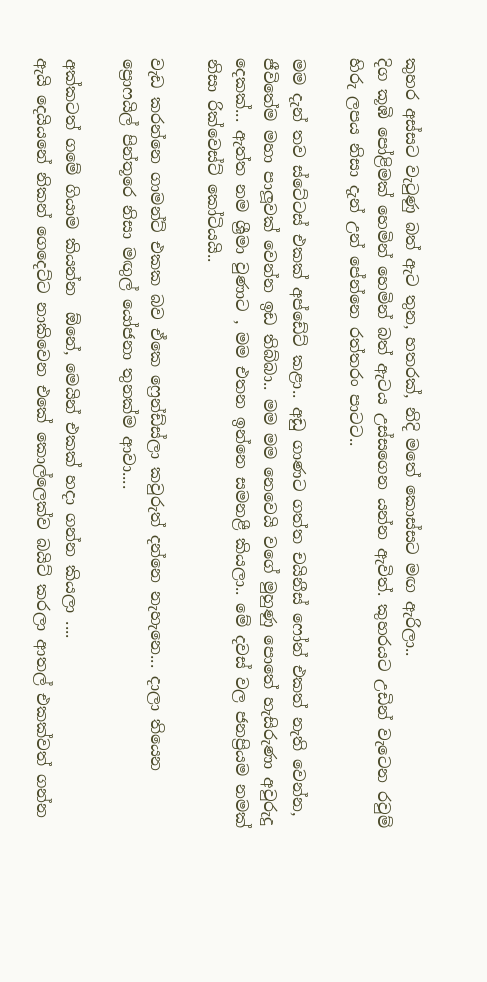කුහර අස්සට වැටුණු බත් ඇට තුන, හතරක්, නිදි මතේ කොස්සට මඟ ඇරිලා..
දිග කූඹි පෝළිමක් හෙමින් හෙමින් බත් ඇටය උස්සගෙන යන්න ඇවිත්. කුහරයට උඩින් වැටෙන රවුම් හිරු ලපය නිසා දැන් උන් පේන්නෙ රත්තරං පාටට..

මම දැන් තව ස්ටේටස් එකක් අප්ඩේට් කළා.. අඩු ගාණට ගත්ත චයිනීස් ෆෝන් එකත් නැති වෙන්න, ජීවිතේම මහා පාලූවක් වෙන්න ඉඩ තිබ්බා.. මම මම නෙවෙයි වගේ මුහුණු පොතේ හැසිරුණා අවුරුදු දෙකක්... ඇත්ත නම ශ්‍රීමා වුණාට , මම එතන ඉන්නෙ සමනළී කියලා.. මේ දවස් වල ජනප්‍රියම නමක් නිසා රික්වෙස්ට් කෝටියයි..

වැඩ කරන්නෙ ගාමන්ට් එකක බව ඒකෙ ෆ්‍රෙන්ඩ්ස්ලා කවුරුත් දන්නෙ නැහැනෙ... දාලා තියෙන ප්‍රොෆයිල් පින්තූරෙ නිසා මඟුල් යෝජනා තුනක්ම ආවා....

අක්කටත් ගමේ ගියාම කියන්න  ඕනේ, මෙයින් එකක් හදා ගන්න කියලා ....
ඇයි දෙයියනේ නිකන් ගෙදෙට්ට නාකිවෙන එකේ කොල්ලෙක්ව බයිට් කරලා ආතල් එකක්වත් ගන්න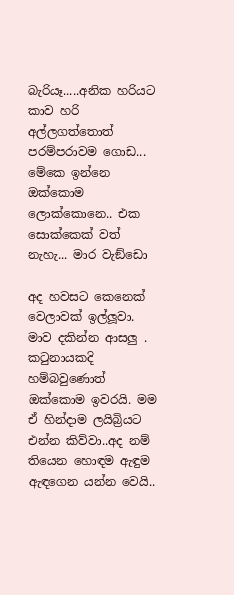බැරියෑ.....අනික හරියට කාව හරි අල්ලගත්තොත් පරම්පරාවම ගොඩ... මේකෙ ඉන්නෙ ඔක්කොම ලොක්කොනෙ.. එක සොක්කෙක් වත් නැහැ... මාර වැඞ්ඩො

අද හවසට කෙනෙක් වෙලාවක් ඉල්ලූවා. මාව දකින්න ආසලු . කටුනායකදි හම්බවුණොත් ඔක්කොම ඉවරයි. මම ඒ හින්දාම ලයිබ්‍රියට එන්න කිව්වා..අද නම් තියෙන හොඳම ඇඳුම ඇඳගෙන යන්න වෙයි..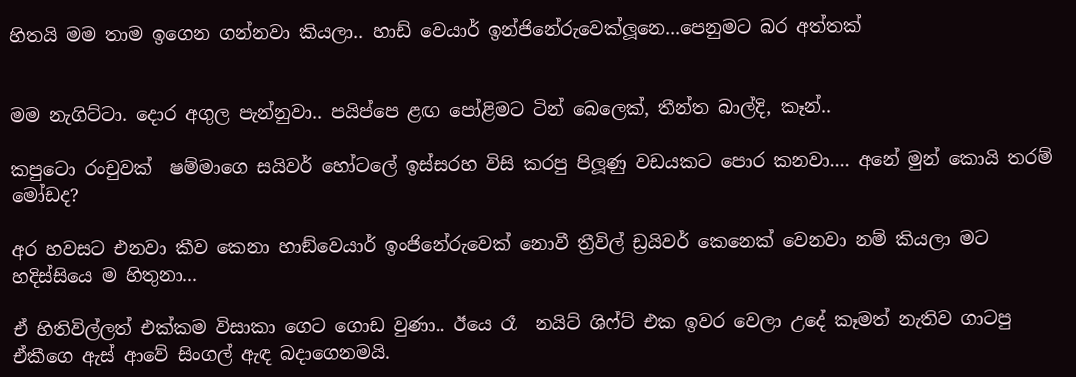හිතයි මම තාම ඉගෙන ගන්නවා කියලා.. හාඩ් වෙයාර් ඉන්ජිනේරුවෙක්ලූනෙ...පෙනුමට බර අත්තක්


මම නැගිට්ටා. දොර අගුල පැන්නුවා.. පයිප්පෙ ළඟ පෝළිමට ටින් බෙලෙක්, තීන්ත බාල්දි, කෑන්..

කපුටො රංචුවක්  ෂම්මාගෙ සයිවර් හෝටලේ ඉස්සරහ විසි කරපු පිලූණු වඩයකට පොර කනවා.... අනේ මුන් කොයි තරම් මෝඩද?

අර හවසට එනවා කීව කෙනා හාඞ්වෙයාර් ඉංජිනේරුවෙක් නොවී ත්‍රීවිල් ඩ්‍රයිවර් කෙනෙක් වෙනවා නම් කියලා මට හදිස්සියෙ ම හිතුනා...

ඒ හිතිවිල්ලත් එක්කම විසාකා ගෙට ගොඩ වුණා.. ඊයෙ රෑ  නයිට් ශිෆ්ට් එක ඉවර වෙලා උදේ කෑමත් නැතිව ගාටපු  ඒකීගෙ ඇස් ආවේ සිංගල් ඇඳ බදාගෙනමයි.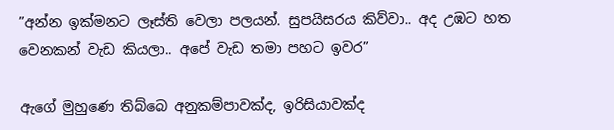”අන්න ඉක්මනට ලෑස්ති වෙලා පලයන්. සුපයිසරය කිව්වා.. අද උඹට හත වෙනකන් වැඩ කියලා.. අපේ වැඩ තමා පහට ඉවර”

ඇගේ මුහුණෙ තිබ්බෙ අනුකම්පාවක්ද, ඉරිසියාවක්ද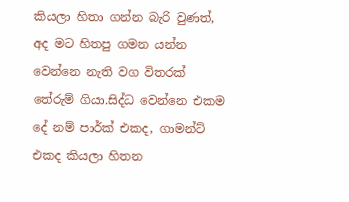කියලා හිතා ගන්න බැරි වුණත්, අද මට හිතපු ගමන යන්න වෙන්නෙ නැති වග විතරක් තේරුම් ගියා.සිද්ධ වෙන්නෙ එකම දේ නම් පාර්ක් එකද, ගාමන්ට් එකද කියලා හිතන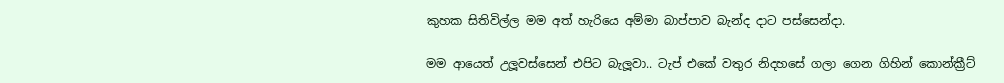කුහක සිතිවිල්ල මම අත් හැරියෙ අම්මා බාප්පාව බැන්ද දාට පස්සෙන්දා.

මම ආයෙත් උලූවස්සෙන් එපිට බැලූවා.. ටැප් එකේ වතුර නිදහසේ ගලා ගෙන ගිහින් කොන්ක්‍රීට්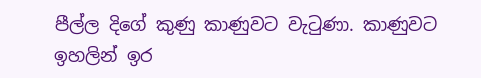පීල්ල දිගේ කුණු කාණුවට වැටුණා. කාණුවට ඉහලින් ඉර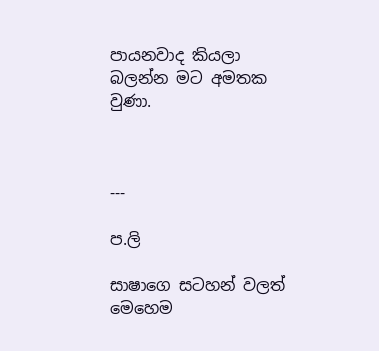පායනවාද කියලා බලන්න මට අමතක වුණා.



---

ප.ලි

සාෂාගෙ සටහන් වලත් මෙහෙම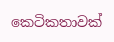කෙටිකතාවක්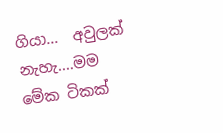ගියා...  අවුලක් නැහැ....මම මේක ටිකක්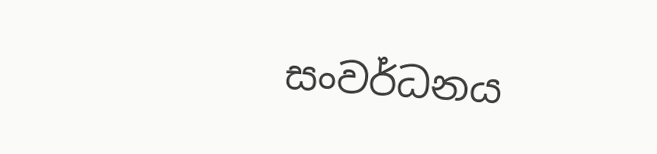සංවර්ධනය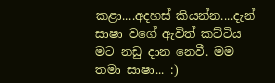කළා....අදහස් කියන්න....දැන් සාෂා වගේ ඇවිත් කට්ටිය මට නඩු දාන නෙවී. මම තමා සාෂා... :)